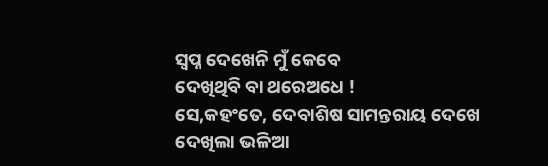ସ୍ବପ୍ନ ଦେଖେନି ମୁଁ କେବେ
ଦେଖିଥିବି ବା ଥରେଅଧେ !
ସେ,କହଂତେ, ଦେବାଶିଷ ସାମନ୍ତରାୟ ଦେଖେ
ଦେଖିଲା ଭଳିଆ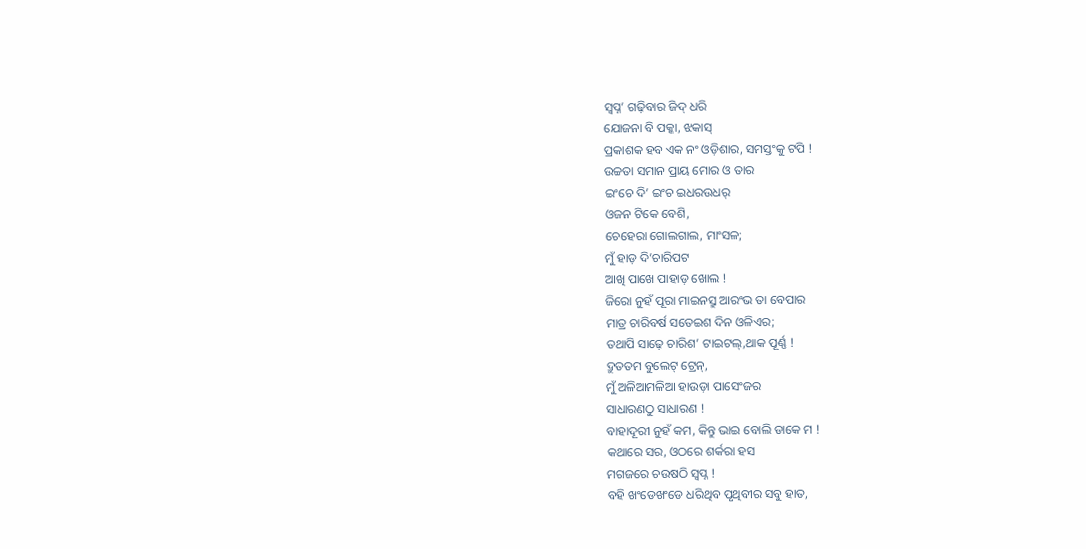ସ୍ବପ୍ନ’ ଗଢ଼ିବାର ଜିଦ୍ ଧରି
ଯୋଜନା ବି ପକ୍କା, ଝକାସ୍
ପ୍ରକାଶକ ହବ ଏକ ନଂ ଓଡ଼ିଶାର, ସମସ୍ତଂକୁ ଟପି !
ଉଚ୍ଚତା ସମାନ ପ୍ରାୟ ମୋର ଓ ତାର
ଇଂଚେ ଦି’ ଇଂଚ ଇଧରଉଧର୍
ଓଜନ ଟିକେ ବେଶି,
ଚେହେରା ଗୋଲଗାଲ, ମାଂସଳ;
ମୁଁ ହାଡ଼ ଦି’ଚାରିପଟ
ଆଖି ପାଖେ ପାହାଡ଼ ଖୋଲ !
ଜିରୋ ନୁହଁ ପୂରା ମାଇନସ୍ରୁ ଆରଂଭ ତା ବେପାର
ମାତ୍ର ଚାରିବର୍ଷ ସତେଇଶ ଦିନ ଓଳିଏର;
ତଥାପି ସାଢ଼େ ଚାରିଶ’ ଟାଇଟଲ୍,ଥାକ ପୂର୍ଣ୍ଣ !
ଦ୍ରୁତତମ ବୁଲେଟ୍ ଟ୍ରେନ୍,
ମୁଁ ଅଳିଆମଳିଆ ହାଉଡ଼ା ପାସେଂଜର
ସାଧାରଣଠୁ ସାଧାରଣ !
ବାହାଦୂରୀ ନୁହଁ କମ, କିନ୍ତୁ ଭାଇ ବୋଲି ଡାକେ ମ !
କଥାରେ ସର, ଓଠରେ ଶର୍କରା ହସ
ମଗଜରେ ଚଉଷଠି ସ୍ବପ୍ନ !
ବହି ଖଂଡେଖଂଡେ ଧରିଥିବ ପୃଥିବୀର ସବୁ ହାତ,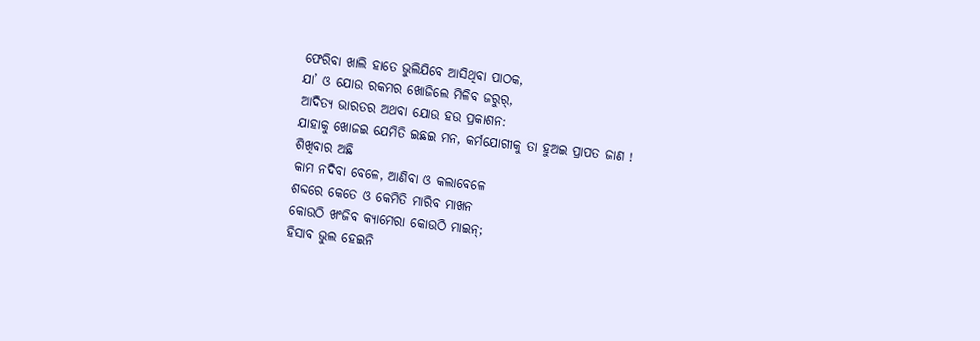ଫେରିବା ଖାଲି ହାତେ ଭୁଲିଯିବେ ଆସିଥିବା ପାଠକ,
ଯା’ ଓ ଯୋଉ ରକମର ଖୋଜିଲେ ମିଳିବ ଜରୁର୍,
ଆଦିତ୍ୟ ଭାରତର ଅଥବା ଯୋଉ ହଉ ପ୍ରକାଶନ:
ଯାହାକୁ ଖୋଜଇ ଯେମିତି ଇଛଇ ମନ, କର୍ମଯୋଗୀକୁ ତା ହୁଅଇ ପ୍ରାପତ ଜାଣ !
ଶିଖିବାର ଅଛି
କାମ ନଦିବା ବେଳେ, ଆଣିବା ଓ କଲାବେଳେ
ଶବ୍ଦରେ କେତେ ଓ କେମିତି ମାରିବ ମାଖନ
କୋଉଠି ଖଂଜିବ କ୍ୟାମେରା କୋଉଠି ମାଇନ୍;
ହିସାବ ଭୁଲ ହେଇନି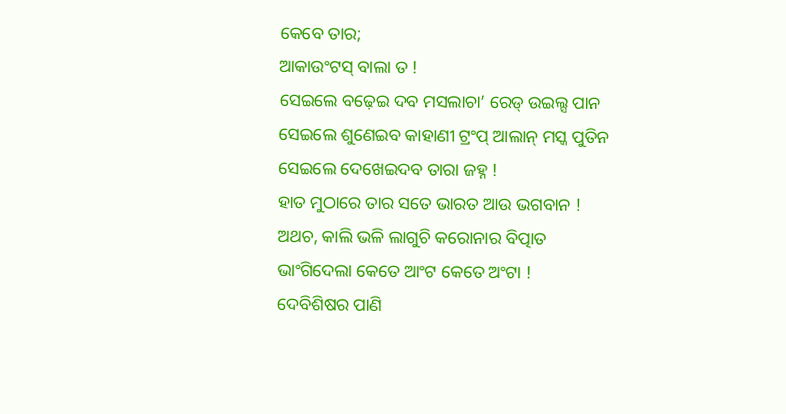କେବେ ତାର;
ଆକାଉଂଟସ୍ ବାଲା ତ !
ସେଇଲେ ବଢ଼େଇ ଦବ ମସଲାଚା’ ରେଡ୍ ଉଇଲ୍ସ ପାନ
ସେଇଲେ ଶୁଣେଇବ କାହାଣୀ ଟ୍ରଂପ୍ ଆଲାନ୍ ମସ୍କ ପୁତିନ
ସେଇଲେ ଦେଖେଇଦବ ତାରା ଜହ୍ନ !
ହାତ ମୁଠାରେ ତାର ସତେ ଭାରତ ଆଉ ଭଗବାନ !
ଅଥଚ, କାଲି ଭଳି ଲାଗୁଚି କରୋନାର ବିତ୍ପାତ
ଭାଂଗିଦେଲା କେତେ ଆଂଟ କେତେ ଅଂଟା !
ଦେବିଶିଷର ପାଣି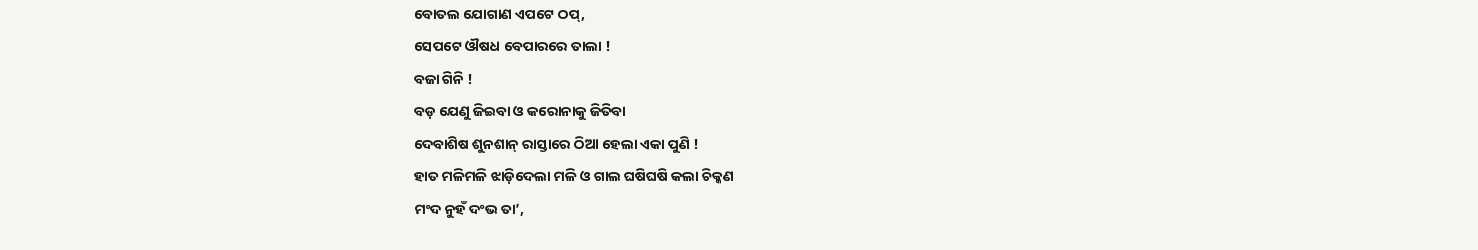ବୋତଲ ଯୋଗାଣ ଏପଟେ ଠପ୍,
ସେପଟେ ଔଷଧ ବେପାରରେ ତାଲା !
ବଜା ଗିନି !
ବଡ଼ ଯେଣୁ ଜିଇବା ଓ କରୋନାକୁ ଜିତିବା
ଦେବାଶିଷ ଶୁନଶାନ୍ ରାସ୍ତାରେ ଠିଆ ହେଲା ଏକା ପୁଣି !
ହାତ ମଳିମଳି ଝାଡ଼ିଦେଲା ମଳି ଓ ଗାଲ ଘଷିଘଷି କଲା ଚିକ୍କଣ
ମଂଦ ନୁହଁ ଦଂଭ ତା’,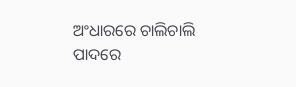ଅଂଧାରରେ ଚାଲିଚାଲି ପାଦରେ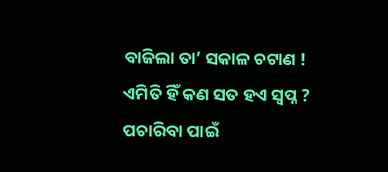ବାଜିଲା ତା’ ସକାଳ ଚଟାଣ !
ଏମିତି ହିଁ କଣ ସତ ହଏ ସ୍ବପ୍ନ ?
ପଚାରିବା ପାଇଁ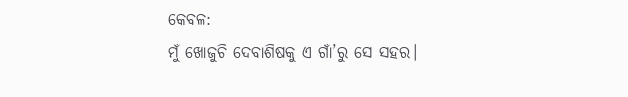କେବଳ:
ମୁଁ ଖୋଜୁଚି ଦେବାଶିଷକୁ ଏ ଗାଁ’ରୁ ସେ ସହର।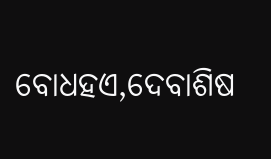ବୋଧହଏ,ଦେବାଶିଷ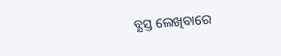ବ୍ଯସ୍ତ ଲେଖିବାରେ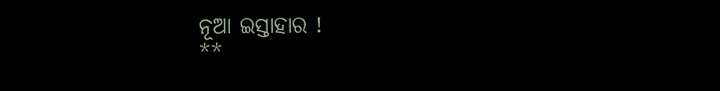ନୂଆ ଇସ୍ତାହାର !
**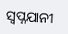ସ୍ବପ୍ନଯାନୀ